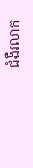ជំងឺរលាក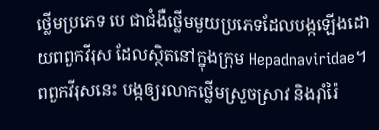ថ្លើមប្រភេទ បេ ជាជំងឺថ្លើមមួយប្រភេទដែលបង្កឡើងដោយពពួកវីរុស ដែលស្ថិតនៅក្នុងក្រុម Hepadnaviridae។ ពពួកវីរុសនេះ បង្កឲ្យរលាកថ្លើមស្រួចស្រាវ និងរ៉ាំរ៉ៃ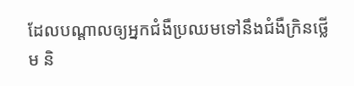ដែលបណ្តាលឲ្យអ្នកជំងឺប្រឈមទៅនឹងជំងឺក្រិនថ្លើម និ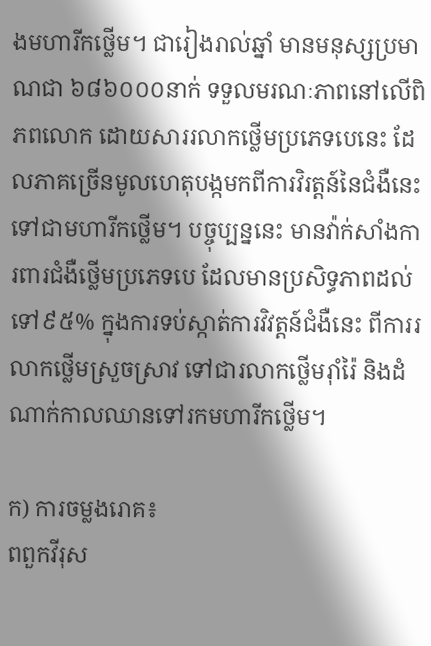ងមហារីកថ្លើម។ ជារៀងរាល់ឆ្នាំ មានមនុស្សប្រមាណជា ៦៨៦០០០នាក់ ទទួលមរណៈភាពនៅលើពិភពលោក ដោយសាររលាកថ្លើមប្រភេទបេនេះ ដែលភាគច្រើនមូលហេតុបង្កមកពីការវិរត្តន៍នៃជំងឺនេះទៅជាមហារីកថ្លើម។ បច្ចុប្បន្ននេះ មានវ៉ាក់សាំងការពារជំងឺថ្លើមប្រភេទបេ ដែលមានប្រសិទ្ធភាពដល់ទៅ៩៥% ក្នុងការទប់ស្កាត់ការវិវត្តន៍ជំងឺនេះ ពីការរលាកថ្លើមស្រួចស្រាវ ទៅជារលាកថ្លើមរ៉ាំរ៉ៃ និងដំណាក់កាលឈានទៅរកមហារីកថ្លើម។

ក) ការចម្លងរោគ៖
ពពួកវីរុស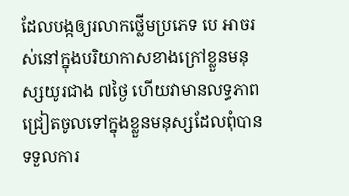ដែលបង្កឲ្យរលាកថ្លើមប្រភេទ បេ អាចរស់នៅក្នុងបរិយាកាសខាងក្រៅខ្លួនមនុស្សយូរជាង ៧ថ្ងៃ ហើយវាមានលទ្ធភាពជ្រៀតចូលទៅក្នុងខ្លួនមនុស្សដែលពុំបានទទួលការ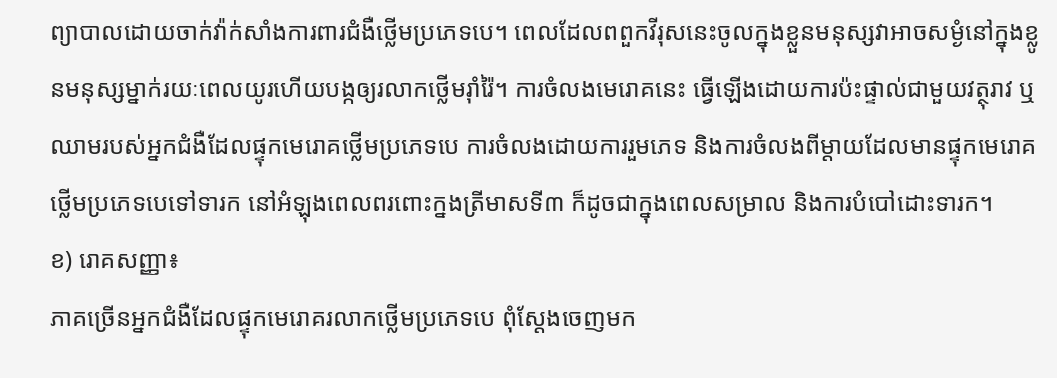ព្យាបាលដោយចាក់វ៉ាក់សាំងការពារជំងឺថ្លើមប្រភេទបេ។ ពេលដែលពពួកវីរុសនេះចូលក្នុងខ្លួនមនុស្សវាអាចសម្ងំនៅក្នុងខ្លូនមនុស្សម្នាក់រយៈពេលយូរហើយបង្កឲ្យរលាកថ្លើមរ៉ាំរ៉ៃ។ ការចំលងមេរោគនេះ ធ្វើឡើងដោយការប៉ះផ្ទាល់ជាមួយវត្ថុរាវ ឬឈាមរបស់អ្នកជំងឺដែលផ្ទុកមេរោគថ្លើមប្រភេទបេ ការចំលងដោយការរួមភេទ និងការចំលងពីម្តាយដែលមានផ្ទុកមេរោគថ្លើមប្រភេទបេទៅទារក នៅអំឡុងពេលពរពោះក្នងត្រីមាសទី៣ ក៏ដូចជាក្នុងពេលសម្រាល និងការបំបៅដោះទារក។
ខ) រោគសញ្ញា៖
ភាគច្រើនអ្នកជំងឺដែលផ្ទុកមេរោគរលាកថ្លើមប្រភេទបេ ពុំស្តែងចេញមក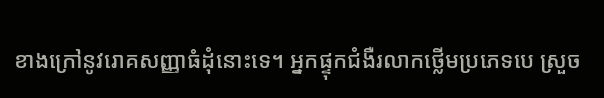ខាងក្រៅនូវរោគសញ្ញាធំដុំនោះទេ។ អ្នកផ្ទុកជំងឺរលាកថ្លើមប្រភេទបេ ស្រួច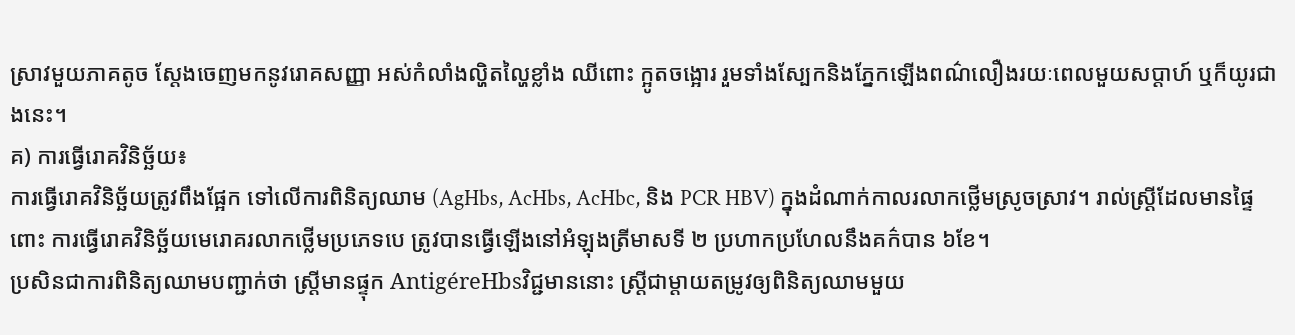ស្រាវមួយភាគតូច ស្តែងចេញមកនូវរោគសញ្ញា អស់កំលាំងល្ហិតល្ហៃខ្លាំង ឈីពោះ ក្អូតចង្អោរ រួមទាំងស្បែកនិងភ្នែកឡើងពណ៌លឿងរយៈពេលមួយសប្តាហ៍ ឬក៏យូរជាងនេះ។
គ) ការធ្វើរោគវិនិច្ឆ័យ៖
ការធ្វើរោគវិនិច្ឆ័យត្រូវពឹងផ្អែក ទៅលើការពិនិត្យឈាម (AgHbs, AcHbs, AcHbc, និង PCR HBV) ក្នុងដំណាក់កាលរលាកថ្លើមស្រូចស្រាវ។ រាល់ស្ត្រីដែលមានផ្ទៃពោះ ការធ្វើរោគវិនិច្ឆ័យមេរោគរលាកថ្លើមប្រភេទបេ ត្រូវបានធ្វើឡើងនៅអំឡុងត្រីមាសទី ២ ប្រហាកប្រហែលនឹងគក៌បាន ៦ខែ។
ប្រសិនជាការពិនិត្យឈាមបញ្ជាក់ថា ស្រ្តីមានផ្ទុក AntigéreHbsវិជ្ជមាននោះ ស្រ្តីជាម្តាយតម្រូវឲ្យពិនិត្យឈាមមួយ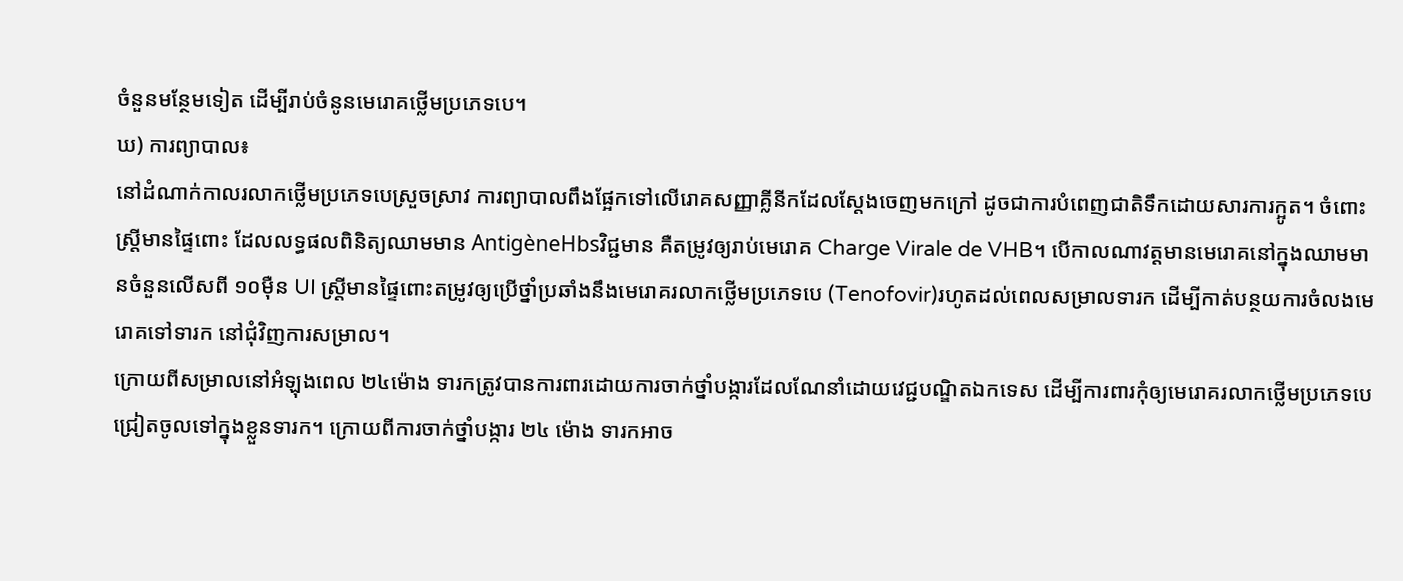ចំនួនមន្ថែមទៀត ដើម្បីរាប់ចំនូនមេរោគថ្លើមប្រភេទបេ។
ឃ) ការព្យាបាល៖
នៅដំណាក់កាលរលាកថ្លើមប្រភេទបេស្រួចស្រាវ ការព្យាបាលពឹងផ្អែកទៅលើរោគសញ្ញាគ្លីនីកដែលស្តែងចេញមកក្រៅ ដូចជាការបំពេញជាតិទឹកដោយសារការក្អូត។ ចំពោះស្រ្តីមានផ្ទៃពោះ ដែលលទ្ធផលពិនិត្យឈាមមាន AntigèneHbsវិជ្ជមាន គឺតម្រូវឲ្យរាប់មេរោគ Charge Virale de VHB។ បើកាលណាវត្តមានមេរោគនៅក្នុងឈាមមានចំនួនលើសពី ១០ម៉ឺន UI ស្រ្តីមានផ្ទៃពោះតម្រូវឲ្យប្រើថ្នាំប្រឆាំងនឹងមេរោគរលាកថ្លើមប្រភេទបេ (Tenofovir)រហូតដល់ពេលសម្រាលទារក ដើម្បីកាត់បន្ថយការចំលងមេរោគទៅទារក នៅជុំវិញការសម្រាល។
ក្រោយពីសម្រាលនៅអំឡុងពេល ២៤ម៉ោង ទារកត្រូវបានការពារដោយការចាក់ថ្នាំបង្ការដែលណែនាំដោយវេជ្ជបណ្ឌិតឯកទេស ដើម្បីការពារកុំឲ្យមេរោគរលាកថ្លើមប្រភេទបេ ជ្រៀតចូលទៅក្នុងខ្លួនទារក។ ក្រោយពីការចាក់ថ្នាំបង្ការ ២៤ ម៉ោង ទារកអាច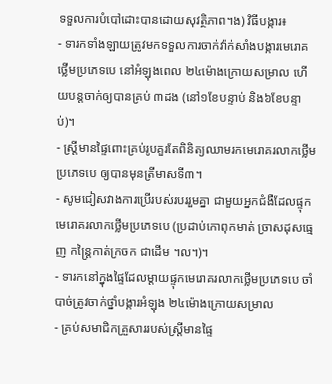ទទួលការបំបៅដោះបានដោយសុវត្ថិភាព។ង) វិធីបង្ការ៖
- ទារកទាំងឡាយត្រូវមកទទួលការចាក់វ៉ាក់សាំងបង្ការមេរោគថ្លើមប្រភេទបេ នៅអំឡុងពេល ២៤ម៉ោងក្រោយសម្រាល ហើយបន្តចាក់ឲ្យបានគ្រប់ ៣ដង (នៅ១ខែបន្ទាប់ និង៦ខែបន្ទាប់)។
- ស្រ្តីមានផ្ទៃពោះគ្រប់រូបគួរតែពិនិត្យឈាមរកមេរោគរលាកថ្លើមប្រភេទបេ ឲ្យបានមុនត្រីមាសទី៣។
- សូមជៀសវាងការប្រើរបស់របររួមគ្នា ជាមួយអ្នកជំងឺដែលផ្ទុកមេរោគរលាកថ្លើមប្រភេទបេ (ប្រដាប់កោពុកមាត់ ច្រាសដុសធ្មេញ កន្រ្តៃកាត់ក្រចក ជាដើម ។ល។)។
- ទារកនៅក្នុងផ្ទៃដែលម្តាយផ្ទុកមេរោគរលាកថ្លើមប្រភេទបេ ចាំបាច់ត្រូវចាក់ថ្នាំបង្ការអំឡុង ២៤ម៉ោងក្រោយសម្រាល
- គ្រប់សមាជិកគ្រួសាររបស់ស្រ្តីមានផ្ទៃ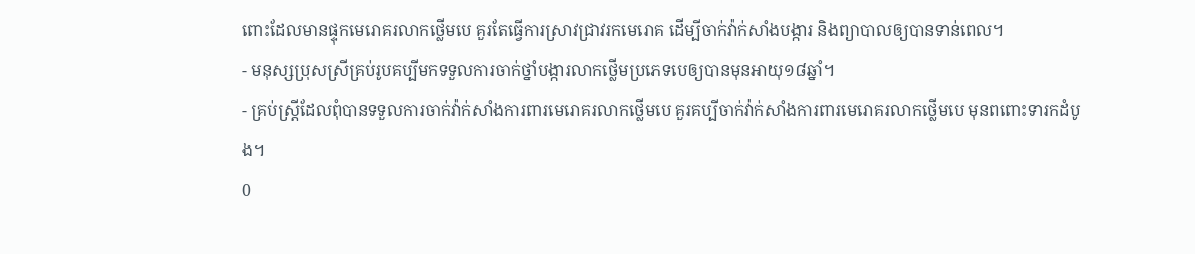ពោះដែលមានផ្ទុកមេរោគរលាកថ្លើមបេ គួរតែធ្វើការស្រាវជ្រាវរកមេរោគ ដើម្បីចាក់វ៉ាក់សាំងបង្ការ និងព្យាបាលឲ្យបានទាន់ពេល។
- មនុស្សប្រុសស្រីគ្រប់រូបគប្បីមកទទួលការចាក់ថ្នាំបង្ការលាកថ្លើមប្រភេទបេឲ្យបានមុនអាយុ១៨ឆ្នាំ។
- គ្រប់ស្រ្តីដែលពុំបានទទួលការចាក់វ៉ាក់សាំងការពារមេរោគរលាកថ្លើមបេ គួរគប្បីចាក់វ៉ាក់សាំងការពារមេរោគរលាកថ្លើមបេ មុនពពោះទារកដំបូង។
0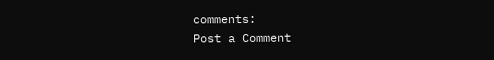comments:
Post a Comment